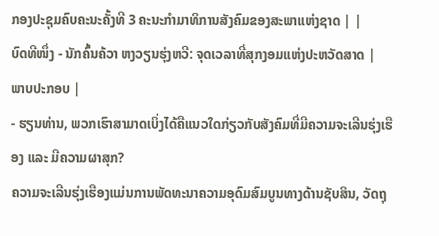ກອງປະຊຸມຄົບຄະນະຄັ້ງທີ 3 ຄະນະກຳມາທິການສັງຄົມຂອງສະພາແຫ່ງຊາດ | |
ບົດທີໜຶ່ງ - ນັກຄົ້ນຄ້ວາ ຫງວຽນຮຸ່ງຫວີ: ຈຸດເວລາທີ່ສຸກງອມແຫ່ງປະຫວັດສາດ |
ພາບປະກອບ |
- ຮຽນທ່ານ, ພວກເຮົາສາມາດເບິ່ງໄດ້ຄືແນວໃດກ່ຽວກັບສັງຄົມທີ່ມີຄວາມຈະເລີນຮຸ່ງເຮືອງ ແລະ ມີຄວາມຜາສຸກ?
ຄວາມຈະເລີນຮຸ່ງເຮືອງແມ່ນການພັດທະນາຄວາມອຸດົມສົມບູນທາງດ້ານຊັບສິນ, ວັດຖຸ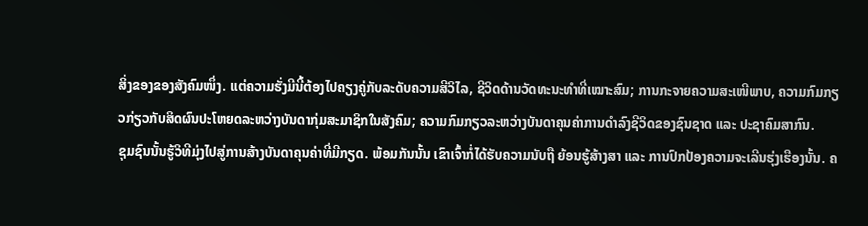ສິ່ງຂອງຂອງສັງຄົມໜຶ່ງ. ແຕ່ຄວາມຮັ່ງມີນີ້ຕ້ອງໄປຄຽງຄູ່ກັບລະດັບຄວາມສີວິໄລ, ຊີວິດດ້ານວັດທະນະທໍາທີ່ເໝາະສົມ; ການກະຈາຍຄວາມສະເໜີພາບ, ຄວາມກົມກຽວກ່ຽວກັບສິດຜົນປະໂຫຍດລະຫວ່າງບັນດາກຸ່ມສະມາຊິກໃນສັງຄົມ; ຄວາມກົມກຽວລະຫວ່າງບັນດາຄຸນຄ່າການດຳລົງຊີວິດຂອງຊົນຊາດ ແລະ ປະຊາຄົມສາກົນ.
ຊຸມຊົນນັ້ນຮູ້ວິທີມຸ່ງໄປສູ່ການສ້າງບັນດາຄຸນຄ່າທີ່ມີກຽດ. ພ້ອມກັນນັ້ນ ເຂົາເຈົ້າກໍ່ໄດ້ຮັບຄວາມນັບຖື ຍ້ອນຮູ້ສ້າງສາ ແລະ ການປົກປ້ອງຄວາມຈະເລີນຮຸ່ງເຮືອງນັ້ນ. ຄ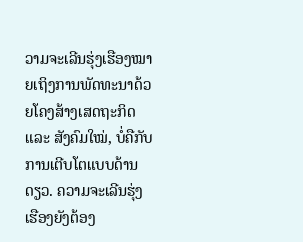ວາມຈະເລີນຮຸ່ງເຮືອງໝາຍເຖິງການພັດທະນາດ້ວຍໂຄງສ້າງເສດຖະກິດ ແລະ ສັງຄົມໃໝ່, ບໍ່ຄືກັບການເຕີບໂຕແບບດ້ານດຽວ. ຄວາມຈະເລີນຮຸ່ງເຮືອງຍັງຕ້ອງ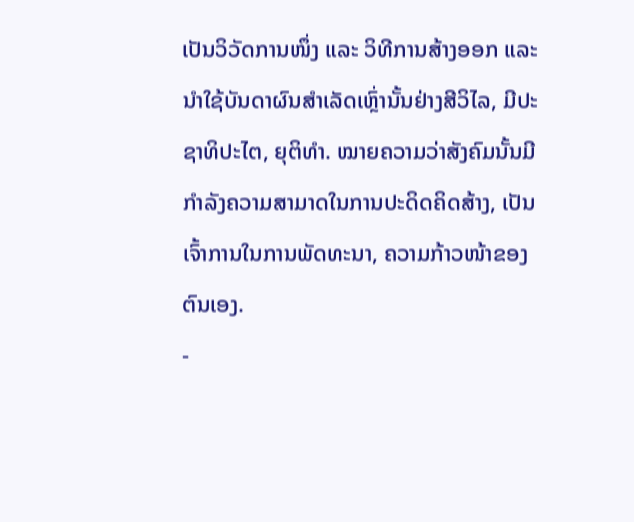ເປັນວິວັດການໜຶ່ງ ແລະ ວິທີການສ້າງອອກ ແລະ ນຳໃຊ້ບັນດາຜົນສຳເລັດເຫຼົ່ານັ້ນຢ່າງສີວິໄລ, ມີປະຊາທິປະໄຕ, ຍຸຕິທຳ. ໝາຍຄວາມວ່າສັງຄົມນັ້ນມີກຳລັງຄວາມສາມາດໃນການປະດິດຄິດສ້າງ, ເປັນເຈົ້າການໃນການພັດທະນາ, ຄວາມກ້າວໜ້າຂອງຕົນເອງ.
-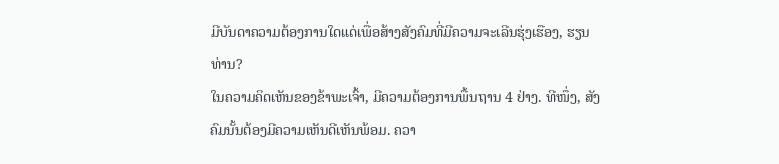ມີບັນດາຄວາມຕ້ອງການໃດແດ່ເພື່ອສ້າງສັງຄົມທີ່ມີຄວາມຈະເລີນຮຸ່ງເຮືອງ, ຮຽນທ່ານ?
ໃນຄວາມຄິດເຫັນຂອງຂ້າພະເຈົ້າ, ມີຄວາມຕ້ອງການພື້ນຖານ 4 ຢ່າງ. ທີໜຶ່ງ, ສັງຄົມນັ້ນຕ້ອງມີຄວາມເຫັນດີເຫັນພ້ອມ. ຄວາ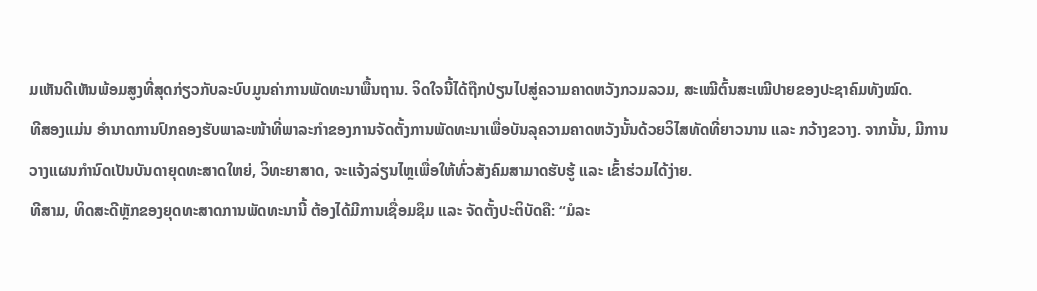ມເຫັນດີເຫັນພ້ອມສູງທີ່ສຸດກ່ຽວກັບລະບົບມູນຄ່າການພັດທະນາພື້ນຖານ. ຈິດໃຈນີ້ໄດ້ຖືກປ່ຽນໄປສູ່ຄວາມຄາດຫວັງກວມລວມ, ສະເໝີຕົ້ນສະເໝີປາຍຂອງປະຊາຄົມທັງໝົດ.
ທີສອງແມ່ນ ອໍານາດການປົກຄອງຮັບພາລະໜ້າທີ່ພາລະກຳຂອງການຈັດຕັ້ງການພັດທະນາເພື່ອບັນລຸຄວາມຄາດຫວັງນັ້ນດ້ວຍວິໄສທັດທີ່ຍາວນານ ແລະ ກວ້າງຂວາງ. ຈາກນັ້ນ, ມີການວາງແຜນກຳນົດເປັນບັນດາຍຸດທະສາດໃຫຍ່, ວິທະຍາສາດ, ຈະແຈ້ງລ່ຽນໄຫຼເພື່ອໃຫ້ທົ່ວສັງຄົມສາມາດຮັບຮູ້ ແລະ ເຂົ້າຮ່ວມໄດ້ງ່າຍ.
ທີສາມ, ທິດສະດີຫຼັກຂອງຍຸດທະສາດການພັດທະນານີ້ ຕ້ອງໄດ້ມີການເຊື່ອມຊຶມ ແລະ ຈັດຕັ້ງປະຕິບັດຄື: “ມໍລະ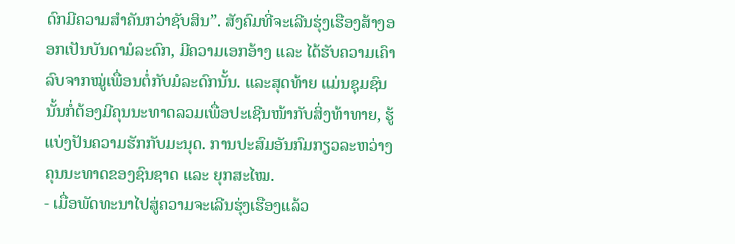ດົກມີຄວາມສໍາຄັນກວ່າຊັບສິນ”. ສັງຄົມທີ່ຈະເລີນຮຸ່ງເຮືອງສ້າງອອກເປັນບັນດາມໍລະດົກ, ມີຄວາມເອກອ້າງ ແລະ ໄດ້ຮັບຄວາມເຄົາລົບຈາກໝູ່ເພື່ອນຕໍ່ກັບມໍລະດົກນັ້ນ. ແລະສຸດທ້າຍ ແມ່ນຊຸມຊົນນັ້ນກໍ່ຕ້ອງມີຄຸນນະທາດລວມເພື່ອປະເຊີນໜ້າກັບສິ່ງທ້າທາຍ, ຮູ້ແບ່ງປັນຄວາມຮັກກັບມະນຸດ. ການປະສົມອັນກົມກຽວລະຫວ່າງຄຸນນະທາດຂອງຊົນຊາດ ແລະ ຍຸກສະໄໝ.
- ເມື່ອພັດທະນາໄປສູ່ຄວາມຈະເລີນຮຸ່ງເຮືອງແລ້ວ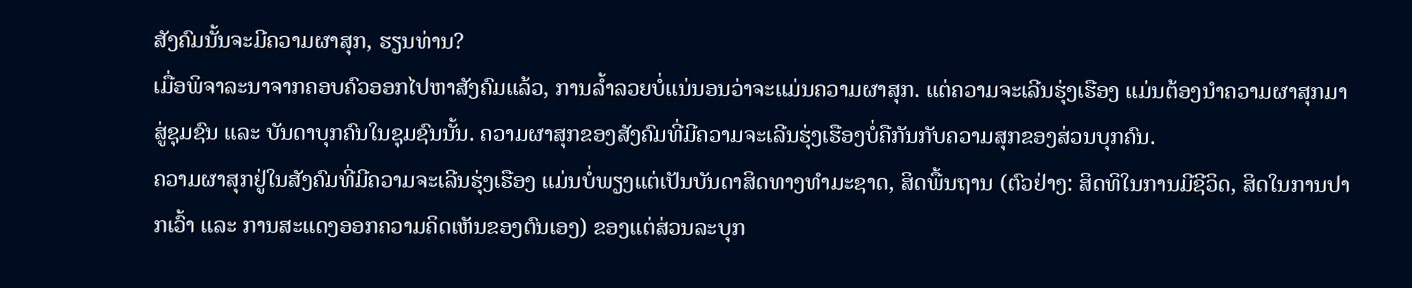ສັງຄົມນັ້ນຈະມີຄວາມຜາສຸກ, ຮຽນທ່ານ?
ເມື່ອພິຈາລະນາຈາກຄອບຄົວອອກໄປຫາສັງຄົມແລ້ວ, ການລໍ້າລວຍບໍ່ແນ່ນອນວ່າຈະແມ່ນຄວາມຜາສຸກ. ແຕ່ຄວາມຈະເລີນຮຸ່ງເຮືອງ ແມ່ນຕ້ອງນຳຄວາມຜາສຸກມາສູ່ຊຸມຊົນ ແລະ ບັນດາບຸກຄົນໃນຊຸມຊົນນັ້ນ. ຄວາມຜາສຸກຂອງສັງຄົມທີ່ມີຄວາມຈະເລີນຮຸ່ງເຮືອງບໍ່ຄືກັນກັບຄວາມສຸກຂອງສ່ວນບຸກຄົນ.
ຄວາມຜາສຸກຢູ່ໃນສັງຄົມທີ່ມີຄວາມຈະເລີນຮຸ່ງເຮືອງ ແມ່ນບໍ່ພຽງແຕ່ເປັນບັນດາສິດທາງທຳມະຊາດ, ສິດພື້ນຖານ (ຕົວຢ່າງ: ສິດທິໃນການມີຊີວິດ, ສິດໃນການປາກເວົ້າ ແລະ ການສະແດງອອກຄວາມຄິດເຫັນຂອງຕົນເອງ) ຂອງແຕ່ສ່ວນລະບຸກ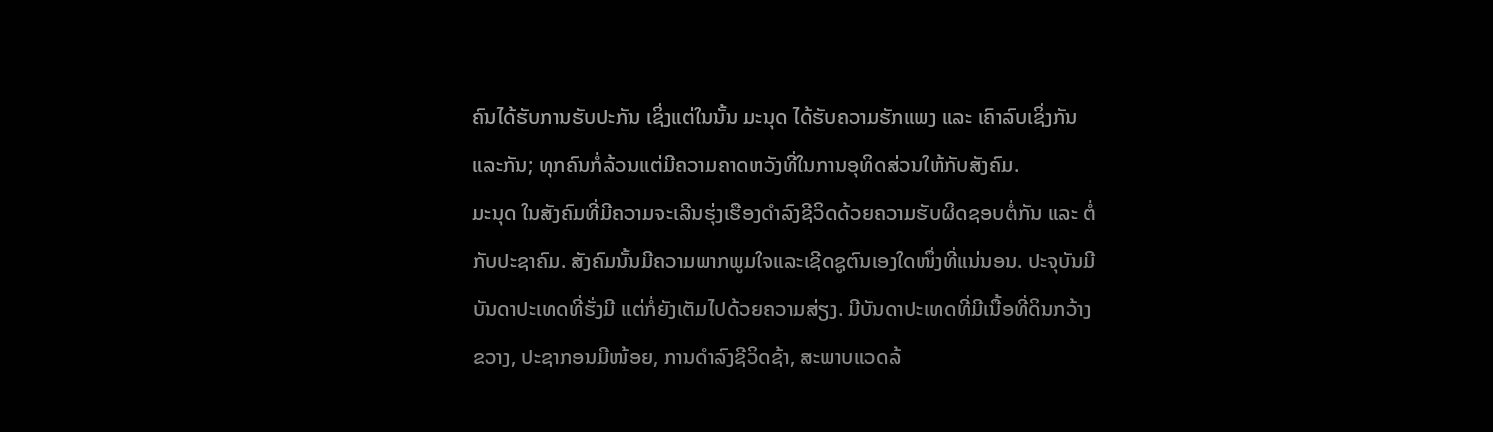ຄົນໄດ້ຮັບການຮັບປະກັນ ເຊິ່ງແຕ່ໃນນັ້ນ ມະນຸດ ໄດ້ຮັບຄວາມຮັກແພງ ແລະ ເຄົາລົບເຊິ່ງກັນແລະກັນ; ທຸກຄົນກໍ່ລ້ວນແຕ່ມີຄວາມຄາດຫວັງທີ່ໃນການອຸທິດສ່ວນໃຫ້ກັບສັງຄົມ.
ມະນຸດ ໃນສັງຄົມທີ່ມີຄວາມຈະເລີນຮຸ່ງເຮືອງດໍາລົງຊີວິດດ້ວຍຄວາມຮັບຜິດຊອບຕໍ່ກັນ ແລະ ຕໍ່ກັບປະຊາຄົມ. ສັງຄົມນັ້ນມີຄວາມພາກພູມໃຈແລະເຊີດຊູຕົນເອງໃດໜຶ່ງທີ່ແນ່ນອນ. ປະຈຸບັນມີບັນດາປະເທດທີ່ຮັ່ງມີ ແຕ່ກໍ່ຍັງເຕັມໄປດ້ວຍຄວາມສ່ຽງ. ມີບັນດາປະເທດທີ່ມີເນື້ອທີ່ດິນກວ້າງຂວາງ, ປະຊາກອນມີໜ້ອຍ, ການດໍາລົງຊີວິດຊ້າ, ສະພາບແວດລ້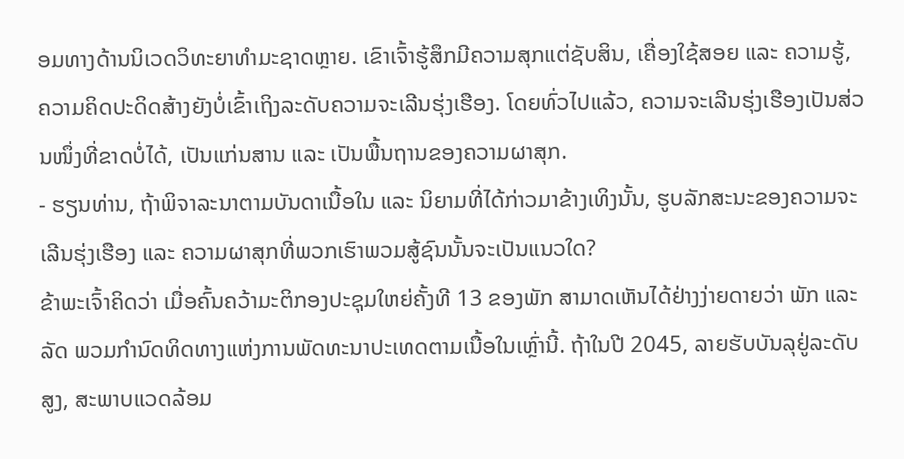ອມທາງດ້ານນິເວດວິທະຍາທໍາມະຊາດຫຼາຍ. ເຂົາເຈົ້າຮູ້ສຶກມີຄວາມສຸກແຕ່ຊັບສິນ, ເຄື່ອງໃຊ້ສອຍ ແລະ ຄວາມຮູ້, ຄວາມຄິດປະດິດສ້າງຍັງບໍ່ເຂົ້າເຖິງລະດັບຄວາມຈະເລີນຮຸ່ງເຮືອງ. ໂດຍທົ່ວໄປແລ້ວ, ຄວາມຈະເລີນຮຸ່ງເຮືອງເປັນສ່ວນໜຶ່ງທີ່ຂາດບໍ່ໄດ້, ເປັນແກ່ນສານ ແລະ ເປັນພື້ນຖານຂອງຄວາມຜາສຸກ.
- ຮຽນທ່ານ, ຖ້າພິຈາລະນາຕາມບັນດາເນື້ອໃນ ແລະ ນິຍາມທີ່ໄດ້ກ່າວມາຂ້າງເທິງນັ້ນ, ຮູບລັກສະນະຂອງຄວາມຈະເລີນຮຸ່ງເຮືອງ ແລະ ຄວາມຜາສຸກທີ່ພວກເຮົາພວມສູ້ຊົນນັ້ນຈະເປັນແນວໃດ?
ຂ້າພະເຈົ້າຄິດວ່າ ເມື່ອຄົ້ນຄວ້າມະຕິກອງປະຊຸມໃຫຍ່ຄັ້ງທີ 13 ຂອງພັກ ສາມາດເຫັນໄດ້ຢ່າງງ່າຍດາຍວ່າ ພັກ ແລະ ລັດ ພວມກໍານົດທິດທາງແຫ່ງການພັດທະນາປະເທດຕາມເນື້ອໃນເຫຼົ່ານີ້. ຖ້າໃນປີ 2045, ລາຍຮັບບັນລຸຢູ່ລະດັບສູງ, ສະພາບແວດລ້ອມ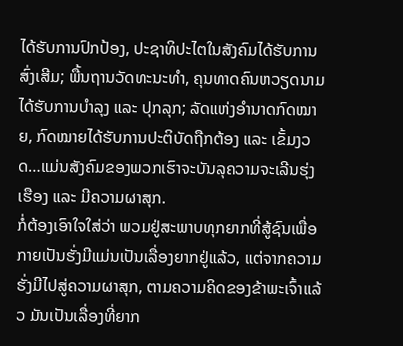ໄດ້ຮັບການປົກປ້ອງ, ປະຊາທິປະໄຕໃນສັງຄົມໄດ້ຮັບການສົ່ງເສີມ; ພື້ນຖານວັດທະນະທຳ, ຄຸນທາດຄົນຫວຽດນາມໄດ້ຮັບການບຳລຸງ ແລະ ປຸກລຸກ; ລັດແຫ່ງອຳນາດກົດໝາຍ, ກົດໝາຍໄດ້ຮັບການປະຕິບັດຖືກຕ້ອງ ແລະ ເຂັ້ມງວດ…ແມ່ນສັງຄົມຂອງພວກເຮົາຈະບັນລຸຄວາມຈະເລີນຮຸ່ງເຮືອງ ແລະ ມີຄວາມຜາສຸກ.
ກໍ່ຕ້ອງເອົາໃຈໃສ່ວ່າ ພວມຢູ່ສະພາບທຸກຍາກທີ່ສູ້ຊົນເພື່ອກາຍເປັນຮັ່ງມີແມ່ນເປັນເລື່ອງຍາກຢູ່ແລ້ວ, ແຕ່ຈາກຄວາມຮັ່ງມີໄປສູ່ຄວາມຜາສຸກ, ຕາມຄວາມຄິດຂອງຂ້າພະເຈົ້າແລ້ວ ມັນເປັນເລື່ອງທີ່ຍາກ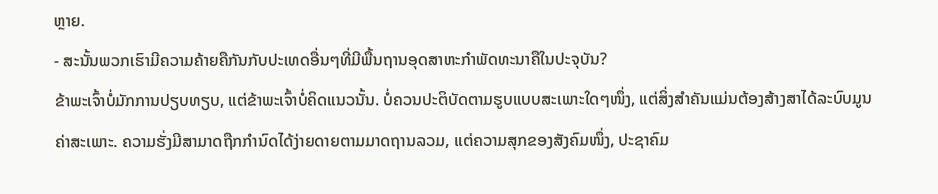ຫຼາຍ.
- ສະນັ້ນພວກເຮົາມີຄວາມຄ້າຍຄືກັນກັບປະເທດອື່ນໆທີ່ມີພື້ນຖານອຸດສາຫະກໍາພັດທະນາຄືໃນປະຈຸບັນ?
ຂ້າພະເຈົ້າບໍ່ມັກການປຽບທຽບ, ແຕ່ຂ້າພະເຈົ້າບໍ່ຄິດແນວນັ້ນ. ບໍ່ຄວນປະຕິບັດຕາມຮູບແບບສະເພາະໃດໆໜຶ່ງ, ແຕ່ສິ່ງສໍາຄັນແມ່ນຕ້ອງສ້າງສາໄດ້ລະບົບມູນຄ່າສະເພາະ. ຄວາມຮັ່ງມີສາມາດຖືກກຳນົດໄດ້ງ່າຍດາຍຕາມມາດຖານລວມ, ແຕ່ຄວາມສຸກຂອງສັງຄົມໜຶ່ງ, ປະຊາຄົມ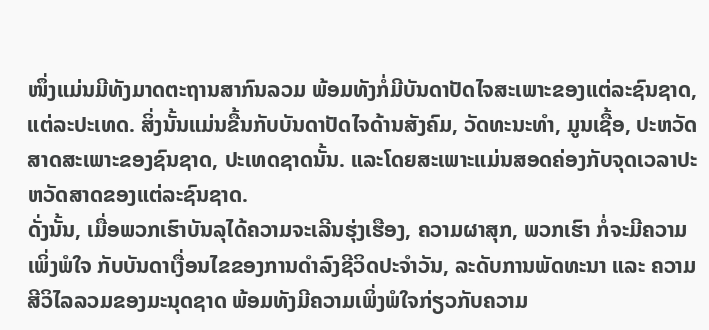ໜຶ່ງແມ່ນມີທັງມາດຕະຖານສາກົນລວມ ພ້ອມທັງກໍ່ມີບັນດາປັດໄຈສະເພາະຂອງແຕ່ລະຊົນຊາດ, ແຕ່ລະປະເທດ. ສິ່ງນັ້ນແມ່ນຂື້ນກັບບັນດາປັດໄຈດ້ານສັງຄົມ, ວັດທະນະທໍາ, ມູນເຊື້ອ, ປະຫວັດສາດສະເພາະຂອງຊົນຊາດ, ປະເທດຊາດນັ້ນ. ແລະໂດຍສະເພາະແມ່ນສອດຄ່ອງກັບຈຸດເວລາປະຫວັດສາດຂອງແຕ່ລະຊົນຊາດ.
ດັ່ງນັ້ນ, ເມື່ອພວກເຮົາບັນລຸໄດ້ຄວາມຈະເລີນຮຸ່ງເຮືອງ, ຄວາມຜາສຸກ, ພວກເຮົາ ກໍ່ຈະມີຄວາມເພິ່ງພໍໃຈ ກັບບັນດາເງື່ອນໄຂຂອງການດໍາລົງຊີວິດປະຈໍາວັນ, ລະດັບການພັດທະນາ ແລະ ຄວາມສີວິໄລລວມຂອງມະນຸດຊາດ ພ້ອມທັງມີຄວາມເພິ່ງພໍໃຈກ່ຽວກັບຄວາມ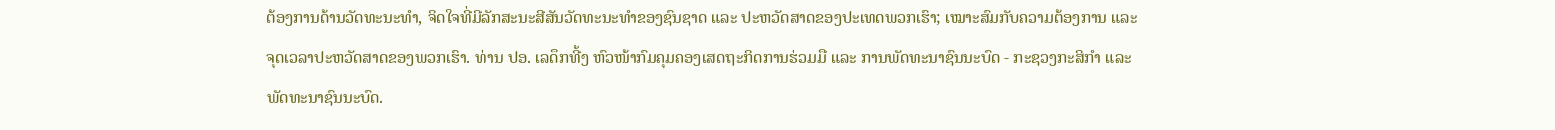ຕ້ອງການດ້ານວັດທະນະທໍາ, ຈິດໃຈທີ່ມີລັກສະນະສີສັນວັດທະນະທໍາຂອງຊົນຊາດ ແລະ ປະຫວັດສາດຂອງປະເທດພວກເຮົາ; ເໝາະສົມກັບຄວາມຕ້ອງການ ແລະ ຈຸດເວລາປະຫວັດສາດຂອງພວກເຮົາ. ທ່ານ ປອ. ເລດຶກທີ້ງ ຫົວໜ້າກົມຄຸມຄອງເສດຖະກິດການຮ່ວມມື ແລະ ການພັດທະນາຊົນນະບົດ - ກະຊວງກະສິກໍາ ແລະ ພັດທະນາຊົນນະບົດ.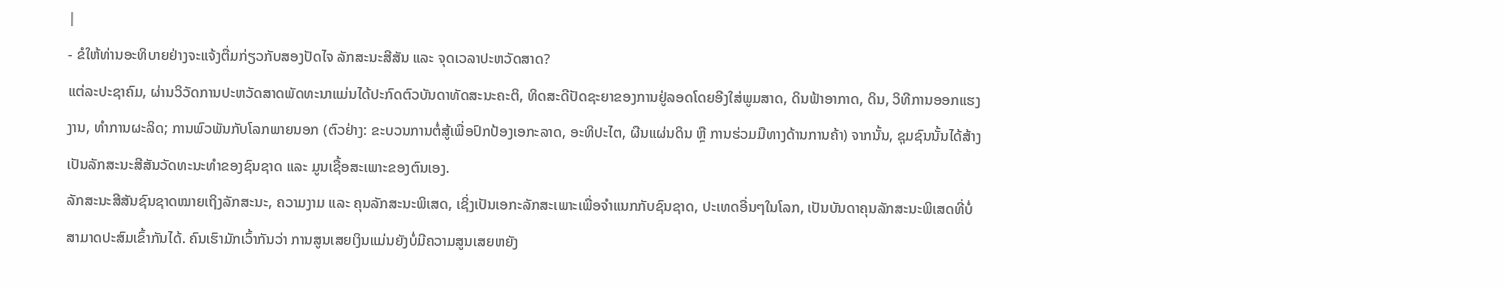|
- ຂໍໃຫ້ທ່ານອະທິບາຍຢ່າງຈະແຈ້ງຕື່ມກ່ຽວກັບສອງປັດໄຈ ລັກສະນະສີສັນ ແລະ ຈຸດເວລາປະຫວັດສາດ?
ແຕ່ລະປະຊາຄົມ, ຜ່ານວິວັດການປະຫວັດສາດພັດທະນາແມ່ນໄດ້ປະກົດຕົວບັນດາທັດສະນະຄະຕິ, ທິດສະດີປັດຊະຍາຂອງການຢູ່ລອດໂດຍອີງໃສ່ພູມສາດ, ດິນຟ້າອາກາດ, ດິນ, ວິທີການອອກແຮງງານ, ທຳການຜະລິດ; ການພົວພັນກັບໂລກພາຍນອກ (ຕົວຢ່າງ: ຂະບວນການຕໍ່ສູ້ເພື່ອປົກປ້ອງເອກະລາດ, ອະທິປະໄຕ, ຜືນແຜ່ນດິນ ຫຼື ການຮ່ວມມືທາງດ້ານການຄ້າ) ຈາກນັ້ນ, ຊຸມຊົນນັ້ນໄດ້ສ້າງເປັນລັກສະນະສີສັນວັດທະນະທໍາຂອງຊົນຊາດ ແລະ ມູນເຊື້ອສະເພາະຂອງຕົນເອງ.
ລັກສະນະສີສັນຊົນຊາດໝາຍເຖິງລັກສະນະ, ຄວາມງາມ ແລະ ຄຸນລັກສະນະພິເສດ, ເຊິ່ງເປັນເອກະລັກສະເພາະເພື່ອຈຳແນກກັບຊົນຊາດ, ປະເທດອື່ນໆໃນໂລກ, ເປັນບັນດາຄຸນລັກສະນະພິເສດທີ່ບໍ່ສາມາດປະສົມເຂົ້າກັນໄດ້. ຄົນເຮົາມັກເວົ້າກັນວ່າ ການສູນເສຍເງິນແມ່ນຍັງບໍ່ມີຄວາມສູນເສຍຫຍັງ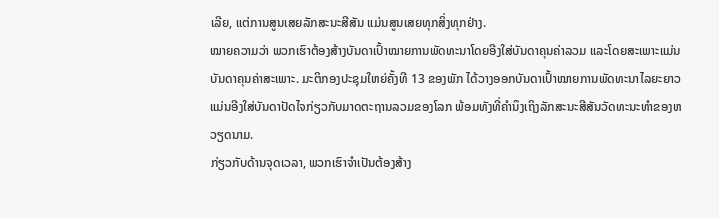ເລີຍ, ແຕ່ການສູນເສຍລັກສະນະສີສັນ ແມ່ນສູນເສຍທຸກສິ່ງທຸກຢ່າງ.
ໝາຍຄວາມວ່າ ພວກເຮົາຕ້ອງສ້າງບັນດາເປົ້າໝາຍການພັດທະນາໂດຍອີງໃສ່ບັນດາຄຸນຄ່າລວມ ແລະໂດຍສະເພາະແມ່ນບັນດາຄຸນຄ່າສະເພາະ. ມະຕິກອງປະຊຸມໃຫຍ່ຄັ້ງທີ 13 ຂອງພັກ ໄດ້ວາງອອກບັນດາເປົ້າໝາຍການພັດທະນາໄລຍະຍາວແມ່ນອີງໃສ່ບັນດາປັດໄຈກ່ຽວກັບມາດຕະຖານລວມຂອງໂລກ ພ້ອມທັງທີ່ຄໍານຶງເຖິງລັກສະນະສີສັນວັດທະນະທໍາຂອງຫວຽດນາມ.
ກ່ຽວກັບດ້ານຈຸດເວລາ, ພວກເຮົາຈໍາເປັນຕ້ອງສ້າງ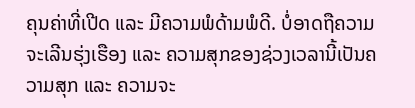ຄຸນຄ່າທີ່ເປີດ ແລະ ມີຄວາມພໍດ້າມພໍດີ. ບໍ່ອາດຖືຄວາມຈະເລີນຮຸ່ງເຮືອງ ແລະ ຄວາມສຸກຂອງຊ່ວງເວລານີ້ເປັນຄວາມສຸກ ແລະ ຄວາມຈະ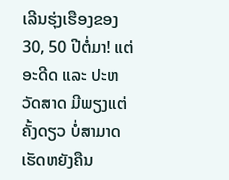ເລີນຮຸ່ງເຮືອງຂອງ 30, 50 ປີຕໍ່ມາ! ແຕ່ອະດີດ ແລະ ປະຫວັດສາດ ມີພຽງແຕ່ຄັ້ງດຽວ ບໍ່ສາມາດເຮັດຫຍັງຄືນ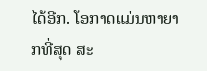ໄດ້ອີກ. ໂອກາດແມ່ນຫາຍາກທີ່ສຸດ ສະ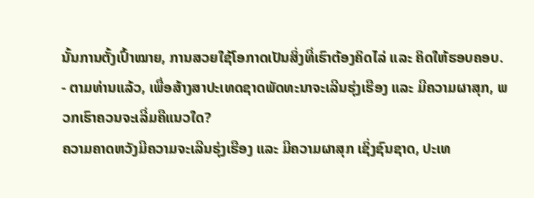ນັ້ນການຕັ້ງເປົ້າໝາຍ, ການສວຍໃຊ້ໂອກາດເປັນສິ່ງທີ່ເຮົາຕ້ອງຄິດໄລ່ ແລະ ຄິດໃຫ້ຮອບຄອບ.
- ຕາມທ່ານແລ້ວ, ເພື່ອສ້າງສາປະເທດຊາດພັດທະນາຈະເລີນຮຸ່ງເຮືອງ ແລະ ມີຄວາມຜາສຸກ, ພວກເຮົາຄວນຈະເລີ່ມຄືແນວໃດ?
ຄວາມຄາດຫວັງມີຄວາມຈະເລີນຮຸ່ງເຮືອງ ແລະ ມີຄວາມຜາສຸກ ເຊິ່ງຊົນຊາດ, ປະເທ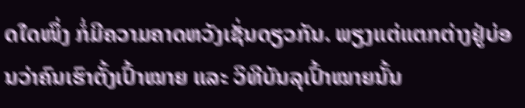ດໃດໜຶ່ງ ກໍ່ມີຄວາມຄາດຫວັງເຊັ່ນດຽວກັນ. ພຽງແຕ່ແຕກຕ່າງຢູ່ບ່ອນວ່າຄົນເຮົາຕັ້ງເປົ້າໝາຍ ແລະ ວິທີບັນລຸເປົ້າໝາຍນັ້ນ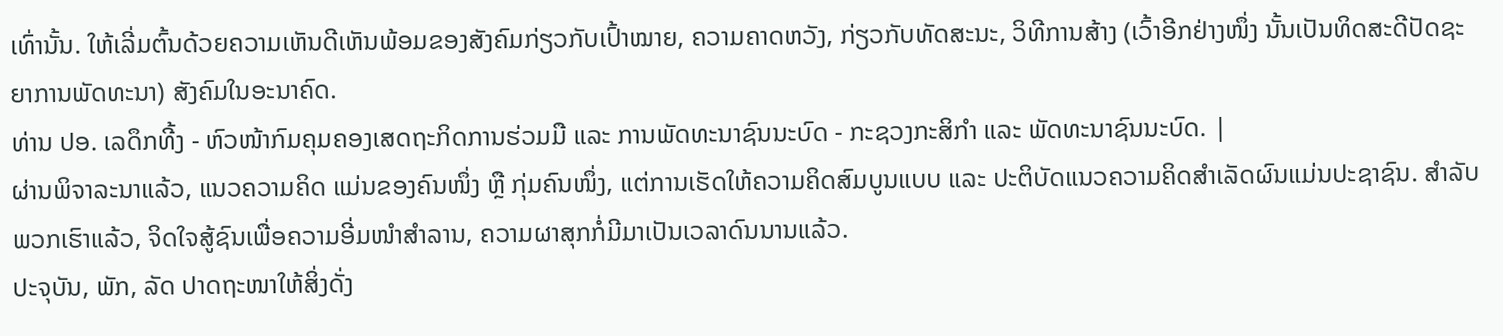ເທົ່ານັ້ນ. ໃຫ້ເລີ່ມຕົ້ນດ້ວຍຄວາມເຫັນດີເຫັນພ້ອມຂອງສັງຄົມກ່ຽວກັບເປົ້າໝາຍ, ຄວາມຄາດຫວັງ, ກ່ຽວກັບທັດສະນະ, ວິທີການສ້າງ (ເວົ້າອີກຢ່າງໜຶ່ງ ນັ້ນເປັນທິດສະດີປັດຊະຍາການພັດທະນາ) ສັງຄົມໃນອະນາຄົດ.
ທ່ານ ປອ. ເລດຶກທີ້ງ - ຫົວໜ້າກົມຄຸມຄອງເສດຖະກິດການຮ່ວມມື ແລະ ການພັດທະນາຊົນນະບົດ - ກະຊວງກະສິກໍາ ແລະ ພັດທະນາຊົນນະບົດ. |
ຜ່ານພິຈາລະນາແລ້ວ, ແນວຄວາມຄິດ ແມ່ນຂອງຄົນໜຶ່ງ ຫຼື ກຸ່ມຄົນໜຶ່ງ, ແຕ່ການເຮັດໃຫ້ຄວາມຄິດສົມບູນແບບ ແລະ ປະຕິບັດແນວຄວາມຄິດສຳເລັດຜົນແມ່ນປະຊາຊົນ. ສໍາລັບພວກເຮົາແລ້ວ, ຈິດໃຈສູ້ຊົນເພື່ອຄວາມອີ່ມໜຳສຳລານ, ຄວາມຜາສຸກກໍ່ມີມາເປັນເວລາດົນນານແລ້ວ.
ປະຈຸບັນ, ພັກ, ລັດ ປາດຖະໜາໃຫ້ສິ່ງດັ່ງ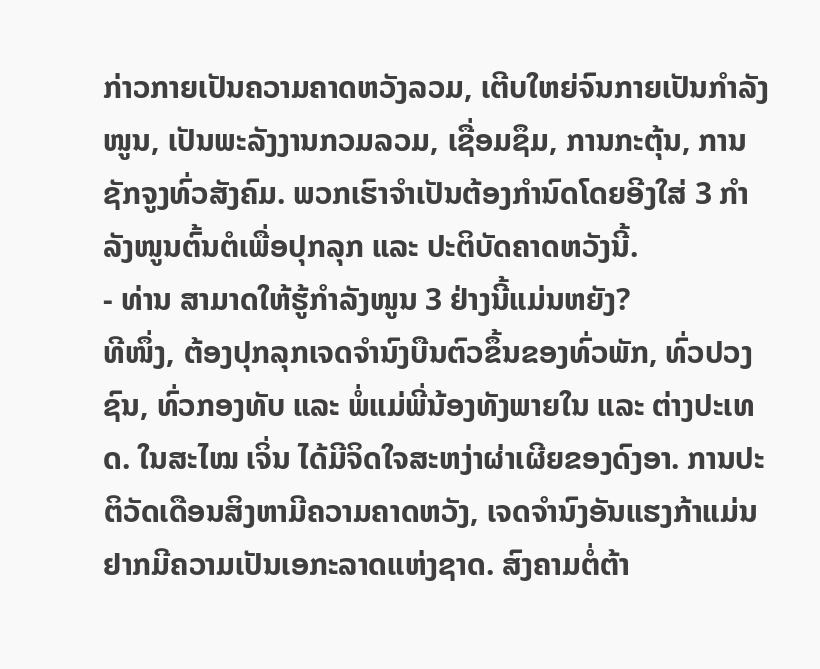ກ່າວກາຍເປັນຄວາມຄາດຫວັງລວມ, ເຕີບໃຫຍ່ຈົນກາຍເປັນກຳລັງໜູນ, ເປັນພະລັງງານກວມລວມ, ເຊື່ອມຊຶມ, ການກະຕຸ້ນ, ການຊັກຈູງທົ່ວສັງຄົມ. ພວກເຮົາຈໍາເປັນຕ້ອງກໍານົດໂດຍອີງໃສ່ 3 ກຳລັງໜູນຕົ້ນຕໍເພື່ອປຸກລຸກ ແລະ ປະຕິບັດຄາດຫວັງນີ້.
- ທ່ານ ສາມາດໃຫ້ຮູ້ກຳລັງໜູນ 3 ຢ່າງນີ້ແມ່ນຫຍັງ?
ທີໜຶ່ງ, ຕ້ອງປຸກລຸກເຈດຈຳນົງບືນຕົວຂຶ້ນຂອງທົ່ວພັກ, ທົ່ວປວງຊົນ, ທົ່ວກອງທັບ ແລະ ພໍ່ແມ່ພີ່ນ້ອງທັງພາຍໃນ ແລະ ຕ່າງປະເທດ. ໃນສະໄໝ ເຈິ່ນ ໄດ້ມີຈິດໃຈສະຫງ່າຜ່າເຜີຍຂອງດົງອາ. ການປະຕິວັດເດືອນສິງຫາມີຄວາມຄາດຫວັງ, ເຈດຈຳນົງອັນແຮງກ້າແມ່ນຢາກມີຄວາມເປັນເອກະລາດແຫ່ງຊາດ. ສົງຄາມຕໍ່ຕ້າ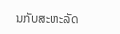ນກັບສະຫະລັດ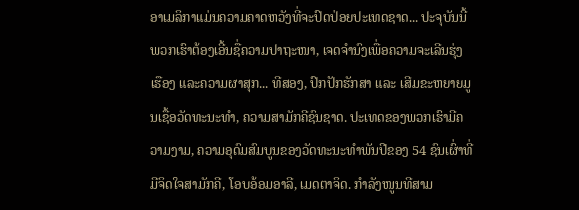ອາເມລິກາແມ່ນຄວາມຄາດຫວັງທີ່ຈະປົດປ່ອຍປະເທດຊາດ... ປະຈຸບັນນີ້ພວກເຮົາຕ້ອງເອີ້ນຊື່ຄວາມປາຖະໜາ, ເຈດຈຳນົງເພື່ອຄວາມຈະເລີນຮຸ່ງເຮືອງ ແລະຄວາມຜາສຸກ... ທີສອງ, ປົກປັກຮັກສາ ແລະ ເສີມຂະຫຍາຍມູນເຊື້ອວັດທະນະທໍາ, ຄວາມສາມັກຄີຊົນຊາດ. ປະເທດຂອງພວກເຮົາມີຄວາມງາມ, ຄວາມອຸດົມສົມບູນຂອງວັດທະນະທໍາພັນປີຂອງ 54 ຊົນເຜົ່າທີ່ມີຈິດໃຈສາມັກຄີ, ໂອບອ້ອມອາລີ, ເມດຕາຈິດ. ກຳລັງໜູນທີສາມ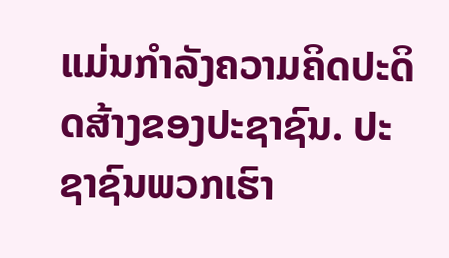ແມ່ນກຳລັງຄວາມຄິດປະດິດສ້າງຂອງປະຊາຊົນ. ປະຊາຊົນພວກເຮົາ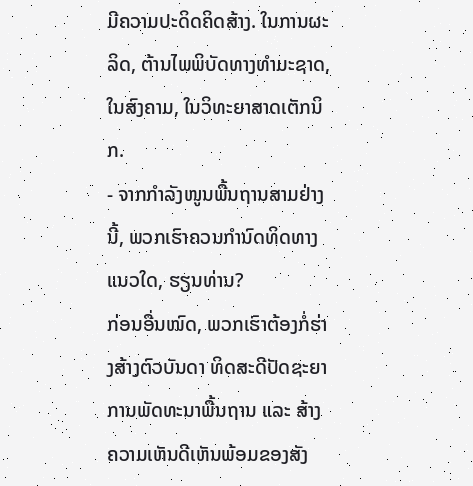ມີຄວາມປະດິດຄິດສ້າງ. ໃນການຜະລິດ, ຕ້ານໄພພິບັດທາງທໍາມະຊາດ, ໃນສົງຄາມ, ໃນວິທະຍາສາດເຕັກນິກ.
- ຈາກກຳລັງໜູນພື້ນຖານສາມຢ່າງນີ້, ພວກເຮົາຄວນກໍານົດທິດທາງແນວໃດ, ຮຽນທ່ານ?
ກ່ອນອື່ນໝົດ, ພວກເຮົາຕ້ອງກໍ່ຮ່າງສ້າງຕົວບັນດາ ທິດສະດີປັດຊະຍາການພັດທະນາພື້ນຖານ ແລະ ສ້າງຄວາມເຫັນດີເຫັນພ້ອມຂອງສັງ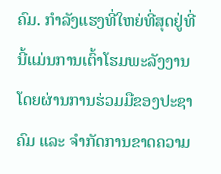ຄົມ. ກຳລັງແຮງທີ່ໃຫຍ່ທີ່ສຸດຢູ່ທີ່ນີ້ແມ່ນການເຕົ້າໂຮມພະລັງງານໂດຍຜ່ານການຮ່ວມມືຂອງປະຊາຄົມ ແລະ ຈໍາກັດການຂາດຄວາມ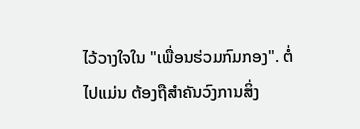ໄວ້ວາງໃຈໃນ "ເພື່ອນຮ່ວມກົມກອງ". ຕໍ່ໄປແມ່ນ ຕ້ອງຖືສໍາຄັນວົງການສິ່ງ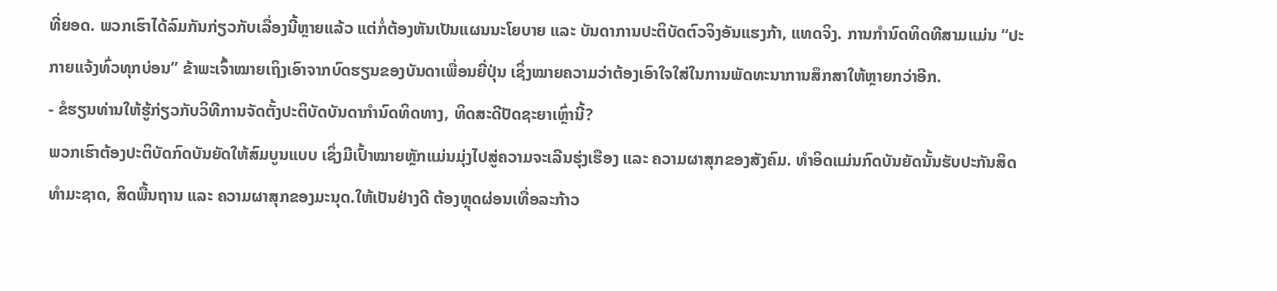ທີ່ຍອດ. ພວກເຮົາໄດ້ລົມກັນກ່ຽວກັບເລື່ອງນີ້ຫຼາຍແລ້ວ ແຕ່ກໍ່ຕ້ອງຫັນເປັນແຜນນະໂຍບາຍ ແລະ ບັນດາການປະຕິບັດຕົວຈິງອັນແຮງກ້າ, ແທດຈິງ. ການກໍານົດທິດທີສາມແມ່ນ “ປະກາຍແຈ້ງທົ່ວທຸກບ່ອນ” ຂ້າພະເຈົ້າໝາຍເຖິງເອົາຈາກບົດຮຽນຂອງບັນດາເພື່ອນຍີ່ປຸ່ນ ເຊິ່ງໝາຍຄວາມວ່າຕ້ອງເອົາໃຈໃສ່ໃນການພັດທະນາການສຶກສາໃຫ້ຫຼາຍກວ່າອີກ.
- ຂໍຮຽນທ່ານໃຫ້ຮູ້ກ່ຽວກັບວິທີການຈັດຕັ້ງປະຕິບັດບັນດາກໍານົດທິດທາງ, ທິດສະດີປັດຊະຍາເຫຼົ່ານີ້?
ພວກເຮົາຕ້ອງປະຕິບັດກົດບັນຍັດໃຫ້ສົມບູນແບບ ເຊິ່ງມີເປົ້າໝາຍຫຼັກແມ່ນມຸ່ງໄປສູ່ຄວາມຈະເລີນຮຸ່ງເຮືອງ ແລະ ຄວາມຜາສຸກຂອງສັງຄົມ. ທໍາອິດແມ່ນກົດບັນຍັດນັ້ນຮັບປະກັນສິດທໍາມະຊາດ, ສິດພື້ນຖານ ແລະ ຄວາມຜາສຸກຂອງມະນຸດ.ໃຫ້ເປັນຢ່າງດີ ຕ້ອງຫຼຸດຜ່ອນເທື່ອລະກ້າວ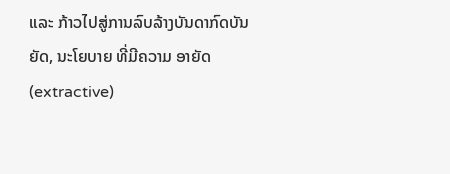ແລະ ກ້າວໄປສູ່ການລົບລ້າງບັນດາກົດບັນຍັດ, ນະໂຍບາຍ ທີ່ມີຄວາມ ອາຍັດ (extractive)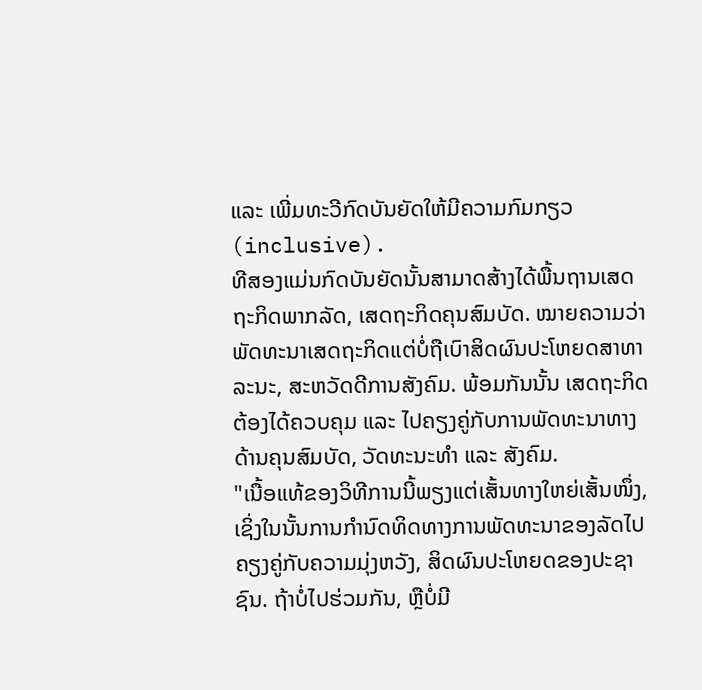ແລະ ເພີ່ມທະວີກົດບັນຍັດໃຫ້ມີຄວາມກົມກຽວ (inclusive).
ທີສອງແມ່ນກົດບັນຍັດນັ້ນສາມາດສ້າງໄດ້ພື້ນຖານເສດຖະກິດພາກລັດ, ເສດຖະກິດຄຸນສົມບັດ. ໝາຍຄວາມວ່າພັດທະນາເສດຖະກິດແຕ່ບໍ່ຖືເບົາສິດຜົນປະໂຫຍດສາທາລະນະ, ສະຫວັດດີການສັງຄົມ. ພ້ອມກັນນັ້ນ ເສດຖະກິດຕ້ອງໄດ້ຄວບຄຸມ ແລະ ໄປຄຽງຄູ່ກັບການພັດທະນາທາງດ້ານຄຸນສົມບັດ, ວັດທະນະທຳ ແລະ ສັງຄົມ.
"ເນື້ອແທ້ຂອງວິທີການນີ້ພຽງແຕ່ເສັ້ນທາງໃຫຍ່ເສັ້ນໜຶ່ງ, ເຊິ່ງໃນນັ້ນການກໍານົດທິດທາງການພັດທະນາຂອງລັດໄປຄຽງຄູ່ກັບຄວາມມຸ່ງຫວັງ, ສິດຜົນປະໂຫຍດຂອງປະຊາຊົນ. ຖ້າບໍ່ໄປຮ່ວມກັນ, ຫຼືບໍ່ມີ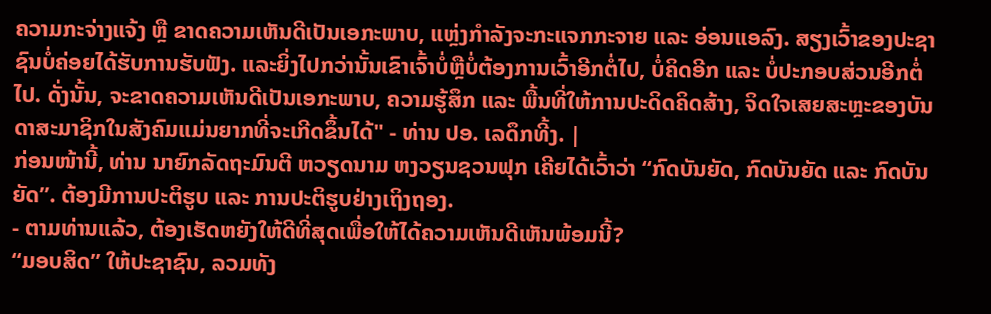ຄວາມກະຈ່າງແຈ້ງ ຫຼື ຂາດຄວາມເຫັນດີເປັນເອກະພາບ, ແຫຼ່ງກໍາລັງຈະກະແຈກກະຈາຍ ແລະ ອ່ອນແອລົງ. ສຽງເວົ້າຂອງປະຊາຊົນບໍ່ຄ່ອຍໄດ້ຮັບການຮັບຟັງ. ແລະຍິ່ງໄປກວ່ານັ້ນເຂົາເຈົ້າບໍ່ຫຼືບໍ່ຕ້ອງການເວົ້າອີກຕໍ່ໄປ, ບໍ່ຄິດອີກ ແລະ ບໍ່ປະກອບສ່ວນອີກຕໍ່ໄປ. ດັ່ງນັ້ນ, ຈະຂາດຄວາມເຫັນດີເປັນເອກະພາບ, ຄວາມຮູ້ສຶກ ແລະ ພື້ນທີ່ໃຫ້ການປະດິດຄິດສ້າງ, ຈິດໃຈເສຍສະຫຼະຂອງບັນດາສະມາຊິກໃນສັງຄົມແມ່ນຍາກທີ່ຈະເກີດຂຶ້ນໄດ້" - ທ່ານ ປອ. ເລດຶກທີ້ງ. |
ກ່ອນໜ້ານີ້, ທ່ານ ນາຍົກລັດຖະມົນຕີ ຫວຽດນາມ ຫງວຽນຊວນຟຸກ ເຄີຍໄດ້ເວົ້າວ່າ “ກົດບັນຍັດ, ກົດບັນຍັດ ແລະ ກົດບັນຍັດ”. ຕ້ອງມີການປະຕິຮູບ ແລະ ການປະຕິຮູບຢ່າງເຖິງຖອງ.
- ຕາມທ່ານແລ້ວ, ຕ້ອງເຮັດຫຍັງໃຫ້ດີທີ່ສຸດເພື່ອໃຫ້ໄດ້ຄວາມເຫັນດີເຫັນພ້ອມນີ້?
“ມອບສິດ” ໃຫ້ປະຊາຊົນ, ລວມທັງ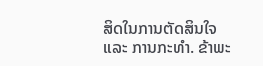ສິດໃນການຕັດສິນໃຈ ແລະ ການກະທຳ. ຂ້າພະ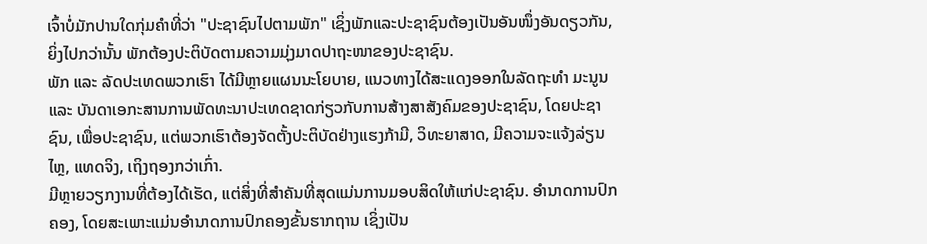ເຈົ້າບໍ່ມັກປານໃດກຸ່ມຄໍາທີ່ວ່າ "ປະຊາຊົນໄປຕາມພັກ" ເຊິ່ງພັກແລະປະຊາຊົນຕ້ອງເປັນອັນໜຶ່ງອັນດຽວກັນ, ຍິ່ງໄປກວ່ານັ້ນ ພັກຕ້ອງປະຕິບັດຕາມຄວາມມຸ່ງມາດປາຖະໜາຂອງປະຊາຊົນ.
ພັກ ແລະ ລັດປະເທດພວກເຮົາ ໄດ້ມີຫຼາຍແຜນນະໂຍບາຍ, ແນວທາງໄດ້ສະແດງອອກໃນລັດຖະທຳ ມະນູນ ແລະ ບັນດາເອກະສານການພັດທະນາປະເທດຊາດກ່ຽວກັບການສ້າງສາສັງຄົມຂອງປະຊາຊົນ, ໂດຍປະຊາຊົນ, ເພື່ອປະຊາຊົນ, ແຕ່ພວກເຮົາຕ້ອງຈັດຕັ້ງປະຕິບັດຢ່າງແຮງກ້າມີ, ວິທະຍາສາດ, ມີຄວາມຈະແຈ້ງລ່ຽນໄຫຼ, ແທດຈິງ, ເຖິງຖອງກວ່າເກົ່າ.
ມີຫຼາຍວຽກງານທີ່ຕ້ອງໄດ້ເຮັດ, ແຕ່ສິ່ງທີ່ສໍາຄັນທີ່ສຸດແມ່ນການມອບສິດໃຫ້ແກ່ປະຊາຊົນ. ອໍານາດການປົກຄອງ, ໂດຍສະເພາະແມ່ນອໍານາດການປົກຄອງຂັ້ນຮາກຖານ ເຊິ່ງເປັນ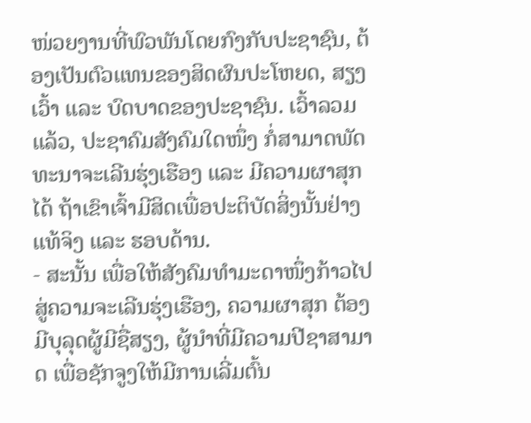ໜ່ວຍງານທີ່ພົວພັນໂດຍກົງກັບປະຊາຊົນ, ຕ້ອງເປັນຕົວແທນຂອງສິດຜົນປະໂຫຍດ, ສຽງເວົ້າ ແລະ ບົດບາດຂອງປະຊາຊົນ. ເວົ້າລວມແລ້ວ, ປະຊາຄົມສັງຄົມໃດໜຶ່ງ ກໍ່ສາມາດພັດທະນາຈະເລີນຮຸ່ງເຮືອງ ແລະ ມີຄວາມຜາສຸກໄດ້ ຖ້າເຂົາເຈົ້າມີສິດເພື່ອປະຕິບັດສິ່ງນັ້ນຢ່າງແທ້ຈິງ ແລະ ຮອບດ້ານ.
- ສະນັ້ນ ເພື່ອໃຫ້ສັງຄົມທໍາມະດາໜຶ່ງກ້າວໄປສູ່ຄວາມຈະເລີນຮຸ່ງເຮືອງ, ຄວາມຜາສຸກ ຕ້ອງມີບຸລຸດຜູ້ມີຊື່ສຽງ, ຜູ້ນໍາທີ່ມີຄວາມປີຊາສາມາດ ເພື່ອຊັກຈູງໃຫ້ມີການເລີ່ມຕົ້ນ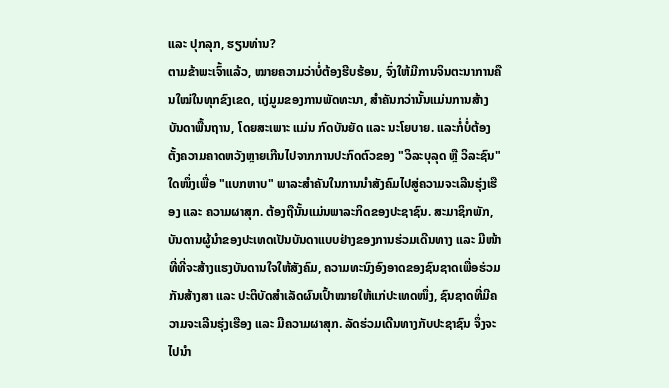ແລະ ປຸກລຸກ, ຮຽນທ່ານ?
ຕາມຂ້າພະເຈົ້າແລ້ວ, ໝາຍຄວາມວ່າບໍ່ຕ້ອງຮີບຮ້ອນ, ຈົ່ງໃຫ້ມີການຈິນຕະນາການຄືນໃໝ່ໃນທຸກຂົງເຂດ, ແງ່ມູມຂອງການພັດທະນາ, ສຳຄັນກວ່ານັ້ນແມ່ນການສ້າງບັນດາພື້ນຖານ, ໂດຍສະເພາະ ແມ່ນ ກົດບັນຍັດ ແລະ ນະໂຍບາຍ. ແລະກໍ່ບໍ່ຕ້ອງຕັ້ງຄວາມຄາດຫວັງຫຼາຍເກີນໄປຈາກການປະກົດຕົວຂອງ "ວິລະບຸລຸດ ຫຼື ວິລະຊົນ" ໃດໜຶ່ງເພື່ອ "ແບກຫາບ" ພາລະສຳຄັນໃນການນໍາສັງຄົມໄປສູ່ຄວາມຈະເລີນຮຸ່ງເຮືອງ ແລະ ຄວາມຜາສຸກ. ຕ້ອງຖືນັ້ນແມ່ນພາລະກິດຂອງປະຊາຊົນ. ສະມາຊິກພັກ, ບັນດານຜູ້ນຳຂອງປະເທດເປັນບັນດາແບບຢ່າງຂອງການຮ່ວມເດີນທາງ ແລະ ມີໜ້າທີ່ທີ່ຈະສ້າງແຮງບັນດານໃຈໃຫ້ສັງຄົມ, ຄວາມທະນົງອົງອາດຂອງຊົນຊາດເພື່ອຮ່ວມກັນສ້າງສາ ແລະ ປະຕິບັດສໍາເລັດຜົນເປົ້າໝາຍໃຫ້ແກ່ປະເທດໜຶ່ງ, ຊົນຊາດທີ່ມີຄວາມຈະເລີນຮຸ່ງເຮືອງ ແລະ ມີຄວາມຜາສຸກ. ລັດຮ່ວມເດີນທາງກັບປະຊາຊົນ ຈຶ່ງຈະໄປນໍາ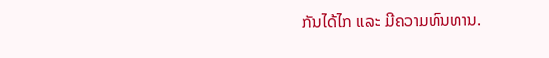ກັນໄດ້ໄກ ແລະ ມີຄວາມທົນທານ.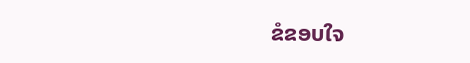ຂໍຂອບໃຈ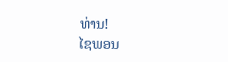ທ່ານ!
ໄຊພອນ